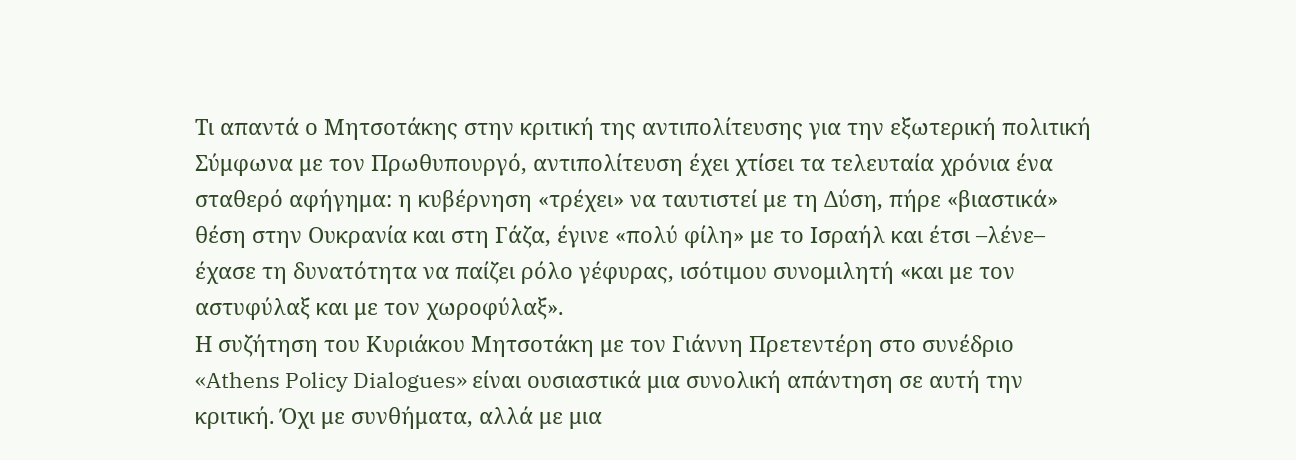Τι απαντά ο Μητσοτάκης στην κριτική της αντιπολίτευσης για την εξωτερική πολιτική
Σύμφωνα με τον Πρωθυπουργό, αντιπολίτευση έχει χτίσει τα τελευταία χρόνια ένα σταθερό αφήγημα: η κυβέρνηση «τρέχει» να ταυτιστεί με τη Δύση, πήρε «βιαστικά» θέση στην Ουκρανία και στη Γάζα, έγινε «πολύ φίλη» με το Ισραήλ και έτσι –λένε– έχασε τη δυνατότητα να παίζει ρόλο γέφυρας, ισότιμου συνομιλητή «και με τον αστυφύλαξ και με τον χωροφύλαξ».
Η συζήτηση του Κυριάκου Μητσοτάκη με τον Γιάννη Πρετεντέρη στο συνέδριο «Athens Policy Dialogues» είναι ουσιαστικά μια συνολική απάντηση σε αυτή την κριτική. Όχι με συνθήματα, αλλά με μια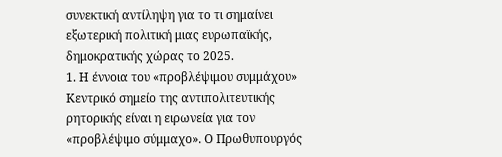συνεκτική αντίληψη για το τι σημαίνει εξωτερική πολιτική μιας ευρωπαϊκής, δημοκρατικής χώρας το 2025.
1. Η έννοια του «προβλέψιμου συμμάχου»
Κεντρικό σημείο της αντιπολιτευτικής ρητορικής είναι η ειρωνεία για τον «προβλέψιμο σύμμαχο». Ο Πρωθυπουργός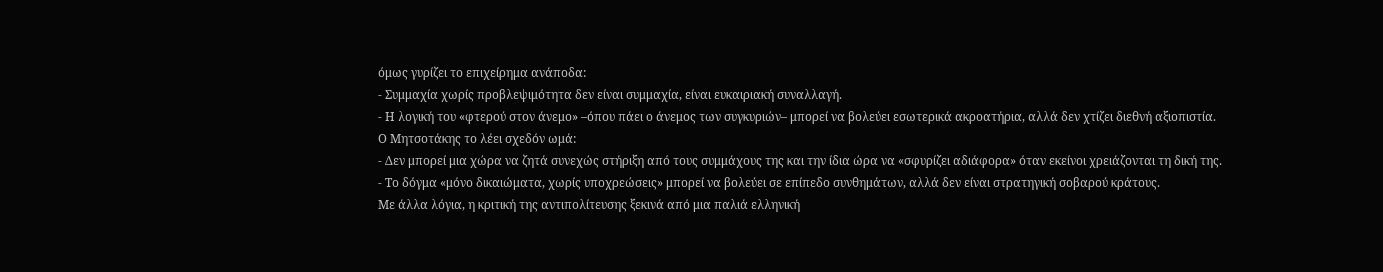όμως γυρίζει το επιχείρημα ανάποδα:
- Συμμαχία χωρίς προβλεψιμότητα δεν είναι συμμαχία, είναι ευκαιριακή συναλλαγή.
- Η λογική του «φτερού στον άνεμο» –όπου πάει ο άνεμος των συγκυριών– μπορεί να βολεύει εσωτερικά ακροατήρια, αλλά δεν χτίζει διεθνή αξιοπιστία.
Ο Μητσοτάκης το λέει σχεδόν ωμά:
- Δεν μπορεί μια χώρα να ζητά συνεχώς στήριξη από τους συμμάχους της και την ίδια ώρα να «σφυρίζει αδιάφορα» όταν εκείνοι χρειάζονται τη δική της.
- Το δόγμα «μόνο δικαιώματα, χωρίς υποχρεώσεις» μπορεί να βολεύει σε επίπεδο συνθημάτων, αλλά δεν είναι στρατηγική σοβαρού κράτους.
Με άλλα λόγια, η κριτική της αντιπολίτευσης ξεκινά από μια παλιά ελληνική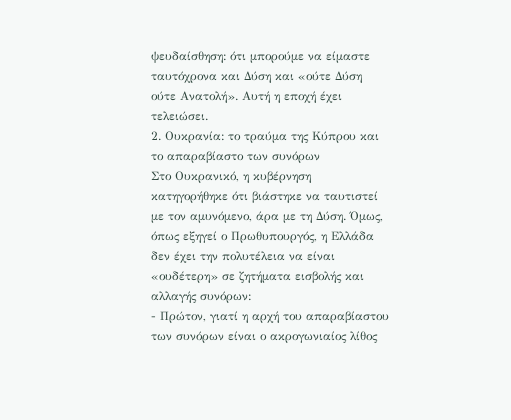ψευδαίσθηση: ότι μπορούμε να είμαστε ταυτόχρονα και Δύση και «ούτε Δύση ούτε Ανατολή». Αυτή η εποχή έχει τελειώσει.
2. Ουκρανία: το τραύμα της Κύπρου και το απαραβίαστο των συνόρων
Στο Ουκρανικό, η κυβέρνηση κατηγορήθηκε ότι βιάστηκε να ταυτιστεί με τον αμυνόμενο, άρα με τη Δύση. Όμως, όπως εξηγεί ο Πρωθυπουργός, η Ελλάδα δεν έχει την πολυτέλεια να είναι «ουδέτερη» σε ζητήματα εισβολής και αλλαγής συνόρων:
- Πρώτον, γιατί η αρχή του απαραβίαστου των συνόρων είναι ο ακρογωνιαίος λίθος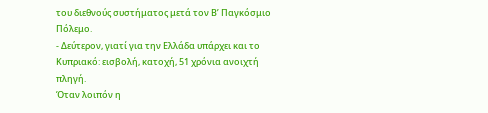του διεθνούς συστήματος μετά τον Β’ Παγκόσμιο Πόλεμο.
- Δεύτερον, γιατί για την Ελλάδα υπάρχει και το Κυπριακό: εισβολή, κατοχή, 51 χρόνια ανοιχτή πληγή.
Όταν λοιπόν η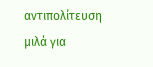αντιπολίτευση μιλά για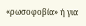«ρωσοφοβία» ή για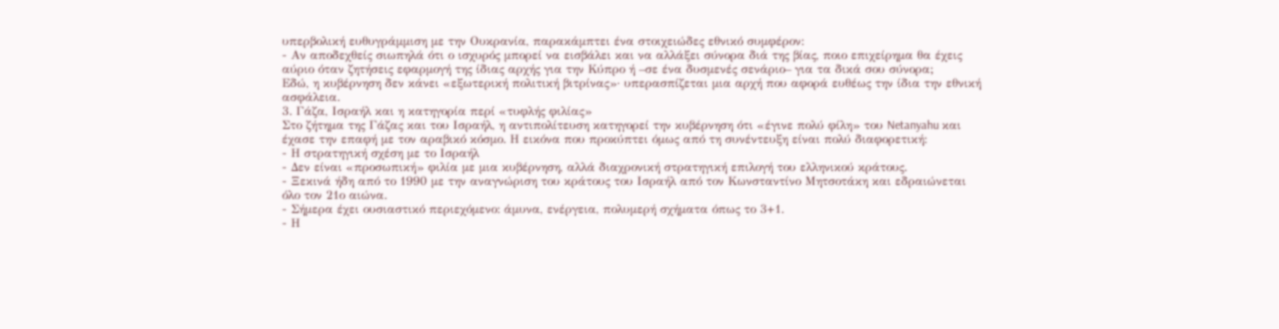υπερβολική ευθυγράμμιση με την Ουκρανία, παρακάμπτει ένα στοιχειώδες εθνικό συμφέρον:
- Αν αποδεχθείς σιωπηλά ότι ο ισχυρός μπορεί να εισβάλει και να αλλάξει σύνορα διά της βίας, ποιο επιχείρημα θα έχεις αύριο όταν ζητήσεις εφαρμογή της ίδιας αρχής για την Κύπρο ή –σε ένα δυσμενές σενάριο– για τα δικά σου σύνορα;
Εδώ, η κυβέρνηση δεν κάνει «εξωτερική πολιτική βιτρίνας»· υπερασπίζεται μια αρχή που αφορά ευθέως την ίδια την εθνική ασφάλεια.
3. Γάζα, Ισραήλ και η κατηγορία περί «τυφλής φιλίας»
Στο ζήτημα της Γάζας και του Ισραήλ, η αντιπολίτευση κατηγορεί την κυβέρνηση ότι «έγινε πολύ φίλη» του Netanyahu και έχασε την επαφή με τον αραβικό κόσμο. Η εικόνα που προκύπτει όμως από τη συνέντευξη είναι πολύ διαφορετική:
- Η στρατηγική σχέση με το Ισραήλ
- Δεν είναι «προσωπική» φιλία με μια κυβέρνηση, αλλά διαχρονική στρατηγική επιλογή του ελληνικού κράτους.
- Ξεκινά ήδη από το 1990 με την αναγνώριση του κράτους του Ισραήλ από τον Κωνσταντίνο Μητσοτάκη και εδραιώνεται όλο τον 21ο αιώνα.
- Σήμερα έχει ουσιαστικό περιεχόμενο: άμυνα, ενέργεια, πολυμερή σχήματα όπως το 3+1.
- Η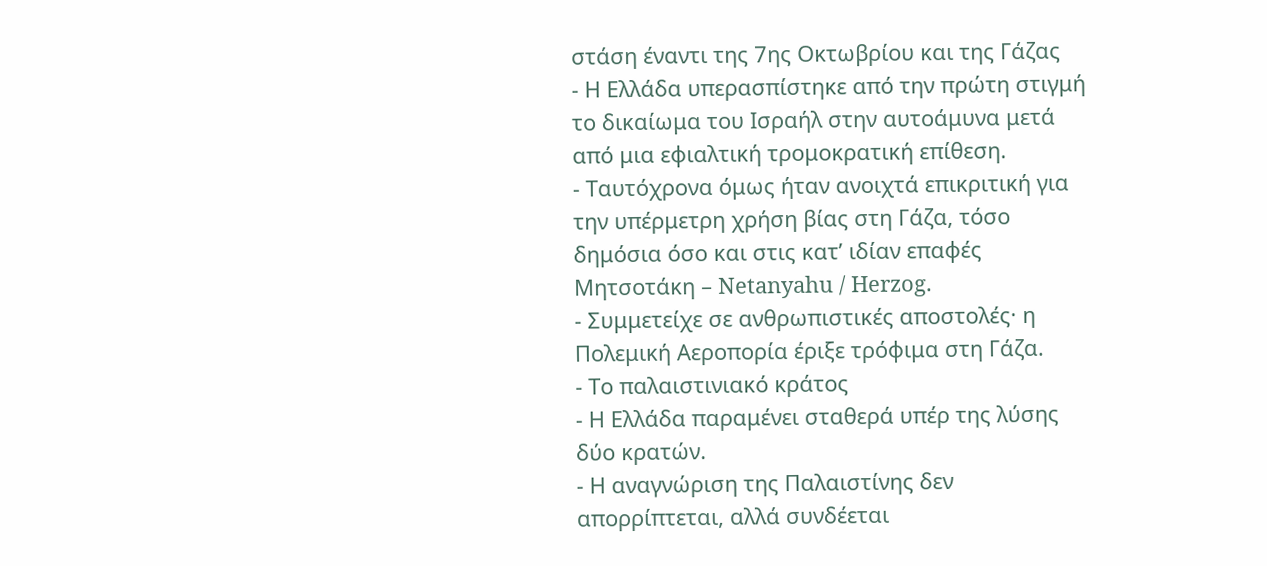στάση έναντι της 7ης Οκτωβρίου και της Γάζας
- Η Ελλάδα υπερασπίστηκε από την πρώτη στιγμή το δικαίωμα του Ισραήλ στην αυτοάμυνα μετά από μια εφιαλτική τρομοκρατική επίθεση.
- Ταυτόχρονα όμως ήταν ανοιχτά επικριτική για την υπέρμετρη χρήση βίας στη Γάζα, τόσο δημόσια όσο και στις κατ’ ιδίαν επαφές Μητσοτάκη – Netanyahu / Herzog.
- Συμμετείχε σε ανθρωπιστικές αποστολές· η Πολεμική Αεροπορία έριξε τρόφιμα στη Γάζα.
- Το παλαιστινιακό κράτος
- Η Ελλάδα παραμένει σταθερά υπέρ της λύσης δύο κρατών.
- Η αναγνώριση της Παλαιστίνης δεν απορρίπτεται, αλλά συνδέεται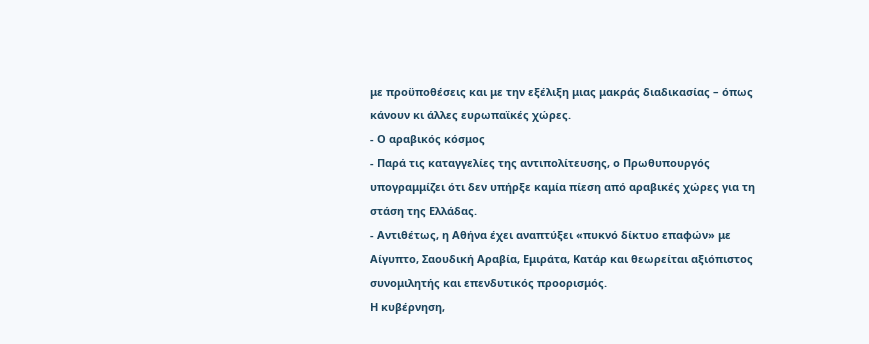με προϋποθέσεις και με την εξέλιξη μιας μακράς διαδικασίας – όπως κάνουν κι άλλες ευρωπαϊκές χώρες.
- Ο αραβικός κόσμος
- Παρά τις καταγγελίες της αντιπολίτευσης, ο Πρωθυπουργός υπογραμμίζει ότι δεν υπήρξε καμία πίεση από αραβικές χώρες για τη στάση της Ελλάδας.
- Αντιθέτως, η Αθήνα έχει αναπτύξει «πυκνό δίκτυο επαφών» με Αίγυπτο, Σαουδική Αραβία, Εμιράτα, Κατάρ και θεωρείται αξιόπιστος συνομιλητής και επενδυτικός προορισμός.
Η κυβέρνηση,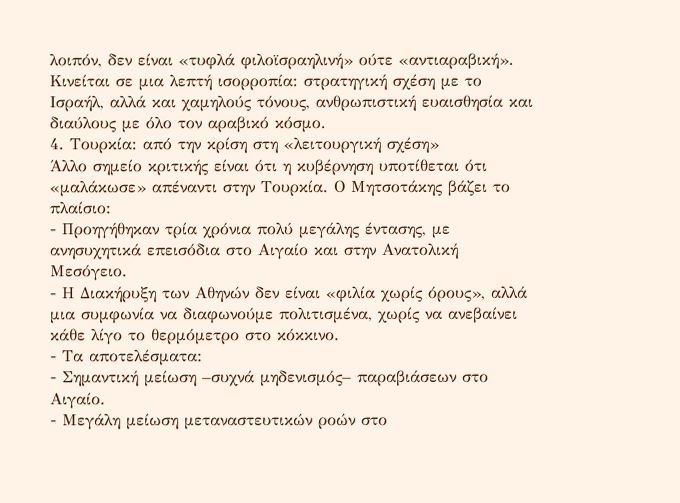λοιπόν, δεν είναι «τυφλά φιλοϊσραηλινή» ούτε «αντιαραβική». Κινείται σε μια λεπτή ισορροπία: στρατηγική σχέση με το Ισραήλ, αλλά και χαμηλούς τόνους, ανθρωπιστική ευαισθησία και διαύλους με όλο τον αραβικό κόσμο.
4. Τουρκία: από την κρίση στη «λειτουργική σχέση»
Άλλο σημείο κριτικής είναι ότι η κυβέρνηση υποτίθεται ότι «μαλάκωσε» απέναντι στην Τουρκία. Ο Μητσοτάκης βάζει το πλαίσιο:
- Προηγήθηκαν τρία χρόνια πολύ μεγάλης έντασης, με ανησυχητικά επεισόδια στο Αιγαίο και στην Ανατολική Μεσόγειο.
- Η Διακήρυξη των Αθηνών δεν είναι «φιλία χωρίς όρους», αλλά μια συμφωνία να διαφωνούμε πολιτισμένα, χωρίς να ανεβαίνει κάθε λίγο το θερμόμετρο στο κόκκινο.
- Τα αποτελέσματα:
- Σημαντική μείωση –συχνά μηδενισμός– παραβιάσεων στο Αιγαίο.
- Μεγάλη μείωση μεταναστευτικών ροών στο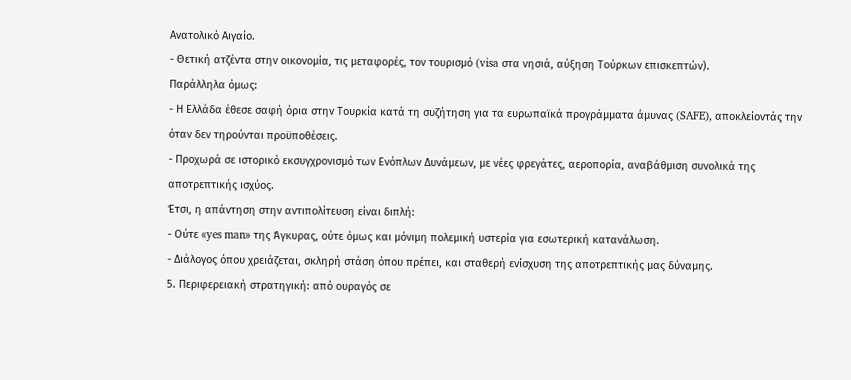Ανατολικό Αιγαίο.
- Θετική ατζέντα στην οικονομία, τις μεταφορές, τον τουρισμό (visa στα νησιά, αύξηση Τούρκων επισκεπτών).
Παράλληλα όμως:
- Η Ελλάδα έθεσε σαφή όρια στην Τουρκία κατά τη συζήτηση για τα ευρωπαϊκά προγράμματα άμυνας (SAFE), αποκλείοντάς την όταν δεν τηρούνται προϋποθέσεις.
- Προχωρά σε ιστορικό εκσυγχρονισμό των Ενόπλων Δυνάμεων, με νέες φρεγάτες, αεροπορία, αναβάθμιση συνολικά της αποτρεπτικής ισχύος.
Έτσι, η απάντηση στην αντιπολίτευση είναι διπλή:
- Ούτε «yes man» της Άγκυρας, ούτε όμως και μόνιμη πολεμική υστερία για εσωτερική κατανάλωση.
- Διάλογος όπου χρειάζεται, σκληρή στάση όπου πρέπει, και σταθερή ενίσχυση της αποτρεπτικής μας δύναμης.
5. Περιφερειακή στρατηγική: από ουραγός σε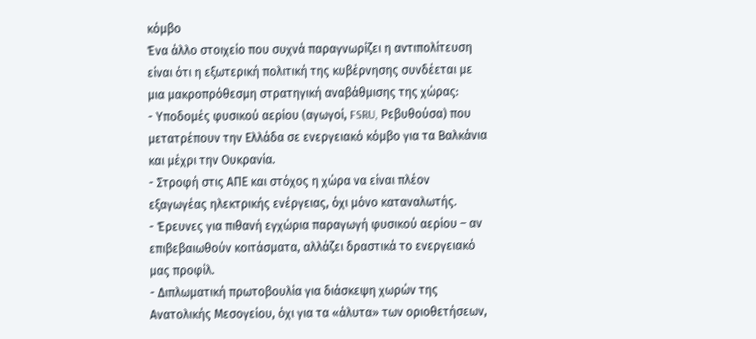κόμβο
Ένα άλλο στοιχείο που συχνά παραγνωρίζει η αντιπολίτευση είναι ότι η εξωτερική πολιτική της κυβέρνησης συνδέεται με μια μακροπρόθεσμη στρατηγική αναβάθμισης της χώρας:
- Υποδομές φυσικού αερίου (αγωγοί, FSRU, Ρεβυθούσα) που μετατρέπουν την Ελλάδα σε ενεργειακό κόμβο για τα Βαλκάνια και μέχρι την Ουκρανία.
- Στροφή στις ΑΠΕ και στόχος η χώρα να είναι πλέον εξαγωγέας ηλεκτρικής ενέργειας, όχι μόνο καταναλωτής.
- Έρευνες για πιθανή εγχώρια παραγωγή φυσικού αερίου – αν επιβεβαιωθούν κοιτάσματα, αλλάζει δραστικά το ενεργειακό μας προφίλ.
- Διπλωματική πρωτοβουλία για διάσκεψη χωρών της Ανατολικής Μεσογείου, όχι για τα «άλυτα» των οριοθετήσεων,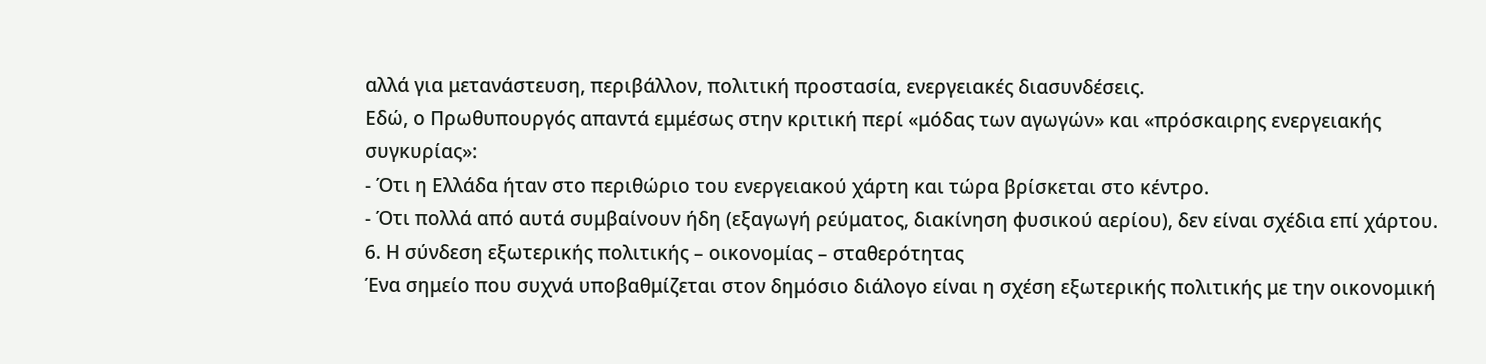αλλά για μετανάστευση, περιβάλλον, πολιτική προστασία, ενεργειακές διασυνδέσεις.
Εδώ, ο Πρωθυπουργός απαντά εμμέσως στην κριτική περί «μόδας των αγωγών» και «πρόσκαιρης ενεργειακής συγκυρίας»:
- Ότι η Ελλάδα ήταν στο περιθώριο του ενεργειακού χάρτη και τώρα βρίσκεται στο κέντρο.
- Ότι πολλά από αυτά συμβαίνουν ήδη (εξαγωγή ρεύματος, διακίνηση φυσικού αερίου), δεν είναι σχέδια επί χάρτου.
6. Η σύνδεση εξωτερικής πολιτικής – οικονομίας – σταθερότητας
Ένα σημείο που συχνά υποβαθμίζεται στον δημόσιο διάλογο είναι η σχέση εξωτερικής πολιτικής με την οικονομική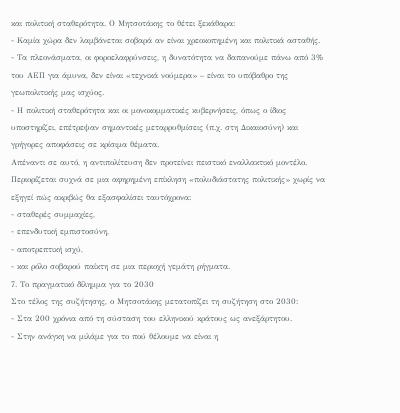και πολιτική σταθερότητα. Ο Μητσοτάκης το θέτει ξεκάθαρα:
- Καμία χώρα δεν λαμβάνεται σοβαρά αν είναι χρεοκοπημένη και πολιτικά ασταθής.
- Τα πλεονάσματα, οι φοροελαφρύνσεις, η δυνατότητα να δαπανούμε πάνω από 3% του ΑΕΠ για άμυνα, δεν είναι «τεχνικά νούμερα» – είναι το υπόβαθρο της γεωπολιτικής μας ισχύος.
- Η πολιτική σταθερότητα και οι μονοκομματικές κυβερνήσεις, όπως ο ίδιος υποστηρίζει, επέτρεψαν σημαντικές μεταρρυθμίσεις (π.χ. στη Δικαιοσύνη) και γρήγορες αποφάσεις σε κρίσιμα θέματα.
Απέναντι σε αυτό, η αντιπολίτευση δεν προτείνει πειστικό εναλλακτικό μοντέλο. Περιορίζεται συχνά σε μια αφηρημένη επίκληση «πολυδιάστατης πολιτικής» χωρίς να εξηγεί πώς ακριβώς θα εξασφαλίσει ταυτόχρονα:
- σταθερές συμμαχίες,
- επενδυτική εμπιστοσύνη,
- αποτρεπτική ισχύ,
- και ρόλο σοβαρού παίκτη σε μια περιοχή γεμάτη ρήγματα.
7. Το πραγματικό δίλημμα για το 2030
Στο τέλος της συζήτησης, ο Μητσοτάκης μετατοπίζει τη συζήτηση στο 2030:
- Στα 200 χρόνια από τη σύσταση του ελληνικού κράτους ως ανεξάρτητου.
- Στην ανάγκη να μιλάμε για το πού θέλουμε να είναι η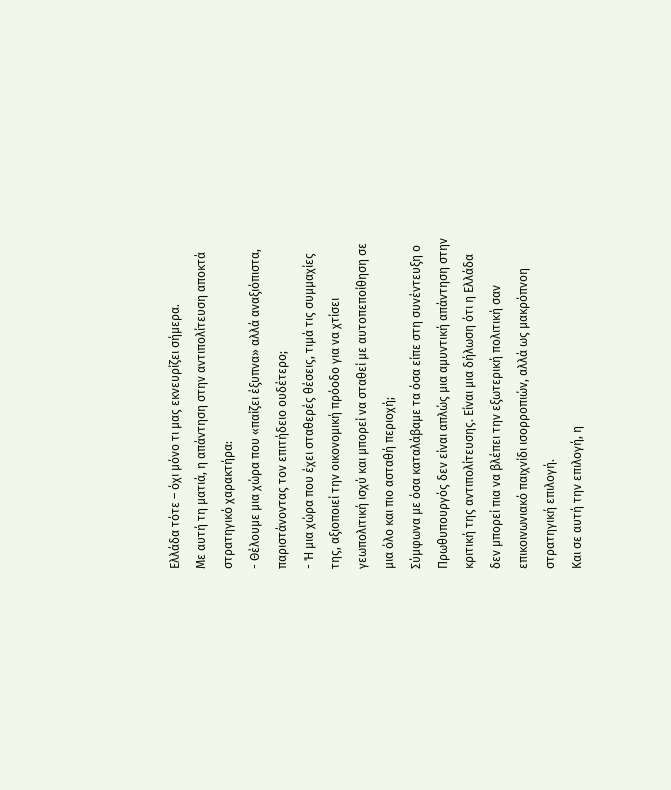Ελλάδα τότε – όχι μόνο τι μας εκνευρίζει σήμερα.
Με αυτή τη ματιά, η απάντηση στην αντιπολίτευση αποκτά στρατηγικό χαρακτήρα:
- Θέλουμε μια χώρα που «παίζει έξυπνα» αλλά αναξιόπιστα, παριστάνοντας τον επιτήδειο ουδέτερο;
- Ή μια χώρα που έχει σταθερές θέσεις, τιμά τις συμμαχίες της, αξιοποιεί την οικονομική πρόοδο για να χτίσει γεωπολιτική ισχύ και μπορεί να σταθεί με αυτοπεποίθηση σε μια όλο και πιο ασταθή περιοχή;
Σύμφωνα με όσα καταλάβαμε τα όσα είπε στη συνέντευξη ο Πρωθυπουργός δεν είναι απλώς μια αμυντική απάντηση στην κριτική της αντιπολίτευσης. Είναι μια δήλωση ότι η Ελλάδα δεν μπορεί πια να βλέπει την εξωτερική πολιτική σαν επικοινωνιακό παιχνίδι ισορροπιών, αλλά ως μακρόπνοη στρατηγική επιλογή.
Και σε αυτή την επιλογή, η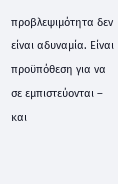προβλεψιμότητα δεν είναι αδυναμία. Είναι προϋπόθεση για να σε εμπιστεύονται – και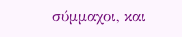σύμμαχοι, και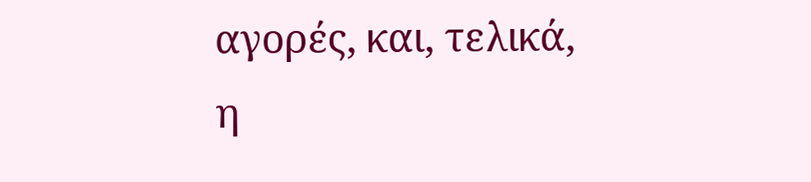αγορές, και, τελικά, η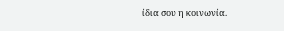ίδια σου η κοινωνία.